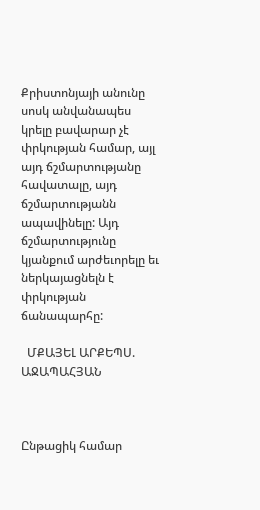Քրիստոնյայի անունը սոսկ անվանապես կրելը բավարար չէ փրկության համար, այլ այդ ճշմարտությանը հավատալը, այդ ճշմարտությանն ապավինելը: Այդ ճշմարտությունը կյանքում արժեւորելը եւ ներկայացնելն է փրկության ճանապարհը:

  ՄՔԱՅԵԼ ԱՐՔԵՊՍ. ԱՋԱՊԱՀՅԱՆ



Ընթացիկ համար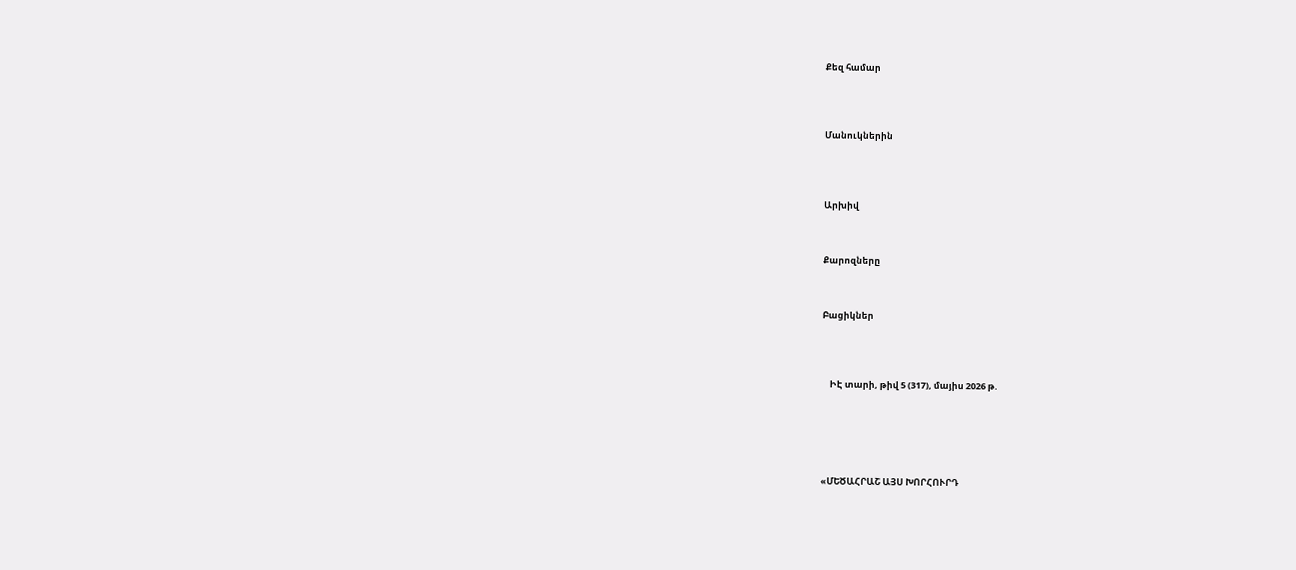Քեզ համար




Մանուկներին




Արխիվ



Քարոզները



Բացիկներ




    ԻԷ տարի, թիվ 5 (317), մայիս 2026 թ.






«ՄԵԾԱՀՐԱՇ ԱՅՍ ԽՈՐՀՈՒՐԴ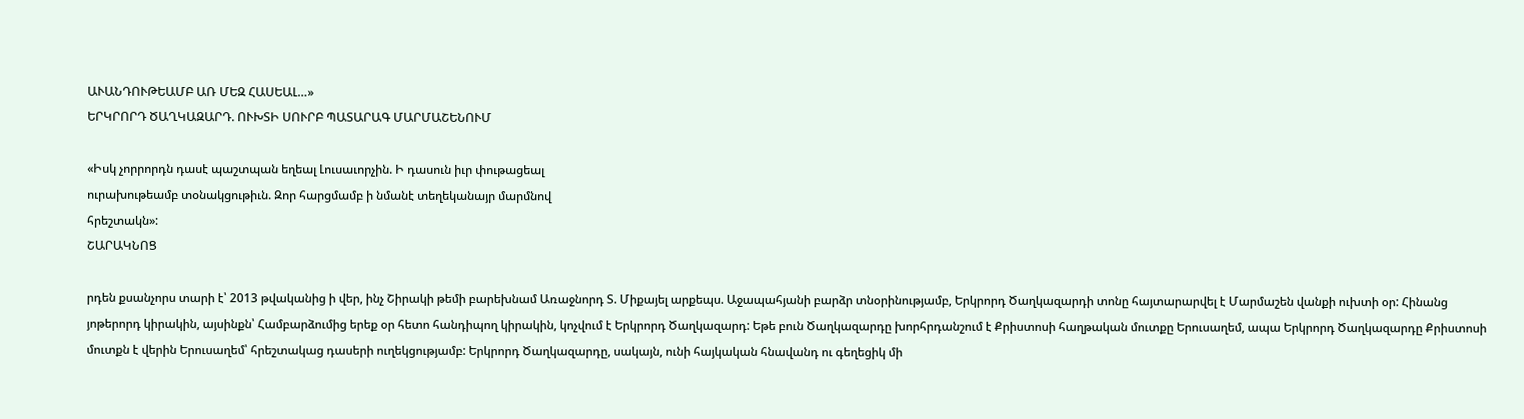ԱՒԱՆԴՈՒԹԵԱՄԲ ԱՌ ՄԵԶ ՀԱՍԵԱԼ…»
ԵՐԿՐՈՐԴ ԾԱՂԿԱԶԱՐԴ. ՈՒԽՏԻ ՍՈՒՐԲ ՊԱՏԱՐԱԳ ՄԱՐՄԱՇԵՆՈՒՄ

«Իսկ չորրորդն դասէ պաշտպան եղեալ Լուսաւորչին. Ի դասուն իւր փութացեալ
ուրախութեամբ տօնակցութիւն. Զոր հարցմամբ ի նմանէ տեղեկանայր մարմնով
հրեշտակն»:
ՇԱՐԱԿՆՈՑ

րդեն քսանչորս տարի է՝ 2013 թվականից ի վեր, ինչ Շիրակի թեմի բարեխնամ Առաջնորդ Տ. Միքայել արքեպս. Աջապահյանի բարձր տնօրինությամբ, Երկրորդ Ծաղկազարդի տոնը հայտարարվել է Մարմաշեն վանքի ուխտի օր: Հինանց յոթերորդ կիրակին, այսինքն՝ Համբարձումից երեք օր հետո հանդիպող կիրակին, կոչվում է Երկրորդ Ծաղկազարդ: Եթե բուն Ծաղկազարդը խորհրդանշում է Քրիստոսի հաղթական մուտքը Երուսաղեմ, ապա Երկրորդ Ծաղկազարդը Քրիստոսի մուտքն է վերին Երուսաղեմ՝ հրեշտակաց դասերի ուղեկցությամբ: Երկրորդ Ծաղկազարդը, սակայն, ունի հայկական հնավանդ ու գեղեցիկ մի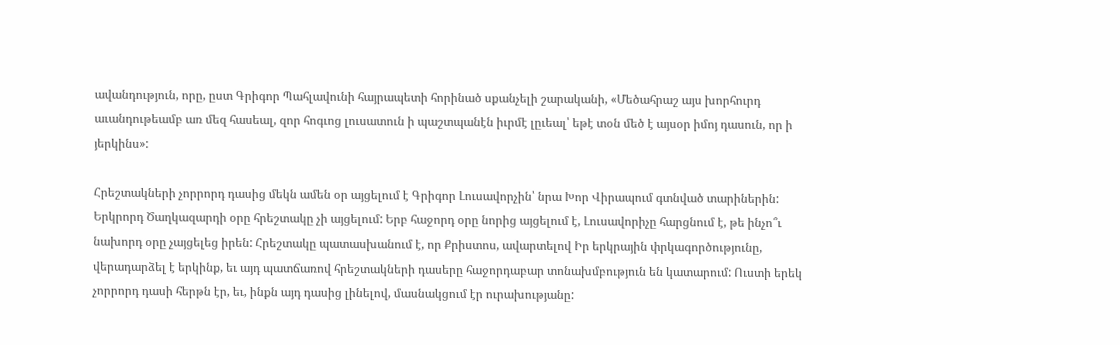ավանդություն, որը, ըստ Գրիգոր Պահլավունի հայրապետի հորինած սքանչելի շարականի, «Մեծահրաշ այս խորհուրդ աւանդութեամբ առ մեզ հասեալ, զոր հոգւոց լուսատուն ի պաշտպանէն իւրմէ լըւեալ՝ եթէ տօն մեծ է այսօր իմոյ դասուն, որ ի յերկինս»:

Հրեշտակների չորրորդ դասից մեկն ամեն օր այցելում է Գրիգոր Լուսավորչին՝ նրա Խոր Վիրապում գտնված տարիներին: Երկրորդ Ծաղկազարդի օրը հրեշտակը չի այցելում: Երբ հաջորդ օրը նորից այցելում է, Լուսավորիչը հարցնում է, թե ինչո՞ւ նախորդ օրը չայցելեց իրեն: Հրեշտակը պատասխանում է, որ Քրիստոս, ավարտելով Իր երկրային փրկագործությունը, վերադարձել է երկինք, եւ այդ պատճառով հրեշտակների դասերը հաջորդաբար տոնախմբություն են կատարում: Ուստի երեկ չորրորդ դասի հերթն էր, եւ, ինքն այդ դասից լինելով, մասնակցում էր ուրախությանը: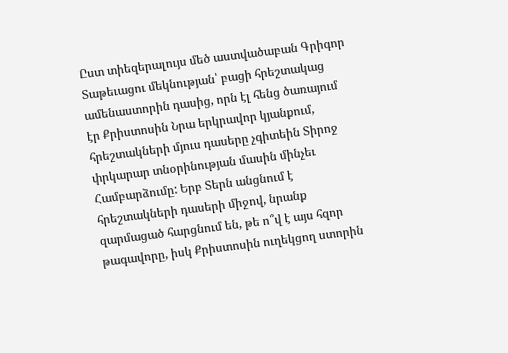Ըստ տիեզերալույս մեծ աստվածաբան Գրիգոր Տաթեւացու մեկնության՝ բացի հրեշտակաց ամենաստորին դասից, որն էլ հենց ծառայում էր Քրիստոսին Նրա երկրավոր կյանքում, հրեշտակների մյուս դասերը չգիտեին Տիրոջ փրկարար տնօրինության մասին մինչեւ Համբարձումը: Երբ Տերն անցնում է հրեշտակների դասերի միջով, նրանք զարմացած հարցնում են, թե ո՞վ է այս հզոր թագավորը, իսկ Քրիստոսին ուղեկցող ստորին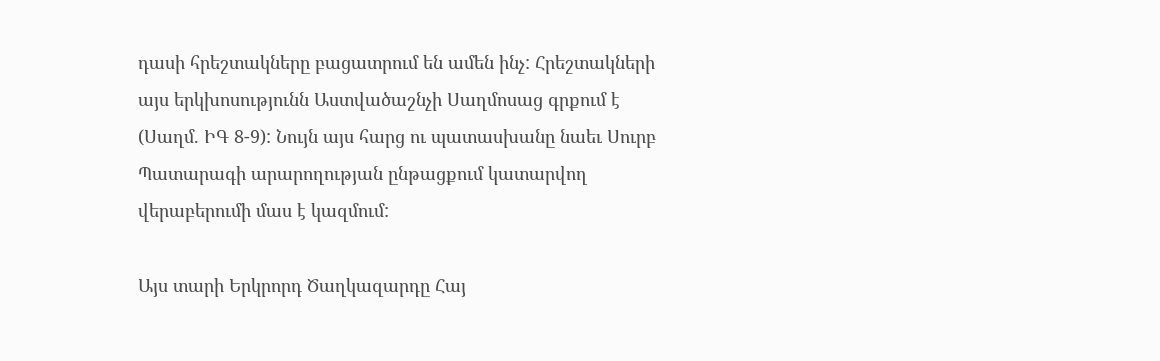դասի հրեշտակները բացատրում են ամեն ինչ: Հրեշտակների այս երկխոսությունն Աստվածաշնչի Սաղմոսաց գրքում է (Սաղմ. ԻԳ 8-9): Նույն այս հարց ու պատասխանը նաեւ Սուրբ Պատարագի արարողության ընթացքում կատարվող վերաբերումի մաս է կազմում:

Այս տարի Երկրորդ Ծաղկազարդը Հայ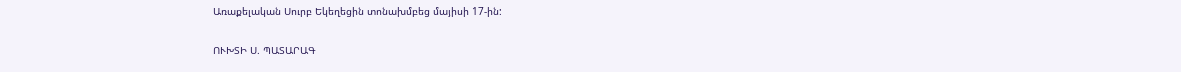Առաքելական Սուրբ Եկեղեցին տոնախմբեց մայիսի 17-ին:

ՈՒԽՏԻ Ս. ՊԱՏԱՐԱԳ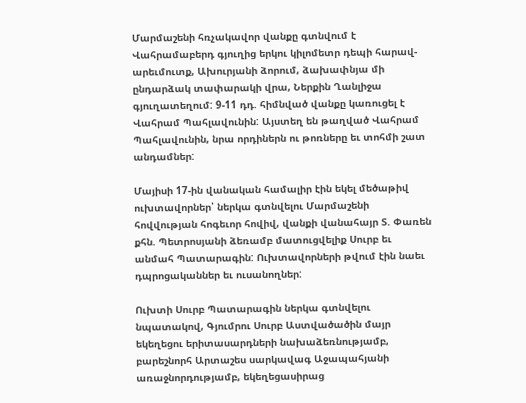Մարմաշենի հռչակավոր վանքը գտնվում է Վահրամաբերդ գյուղից երկու կիլոմետր դեպի հարավ-արեւմուտք, Ախուրյանի ձորում, ձախափնյա մի ընդարձակ տափարակի վրա, Ներքին Ղանլիջա գյուղատեղում: 9-11 դդ. հիմնված վանքը կառուցել է Վահրամ Պահլավունին: Այստեղ են թաղված Վահրամ Պահլավունին, նրա որդիներն ու թոռները եւ տոհմի շատ անդամներ:

Մայիսի 17-ին վանական համալիր էին եկել մեծաթիվ ուխտավորներ՝ ներկա գտնվելու Մարմաշենի հովվության հոգեւոր հովիվ, վանքի վանահայր Տ. Փառեն քհն. Պետրոսյանի ձեռամբ մատուցվելիք Սուրբ եւ անմահ Պատարագին: Ուխտավորների թվում էին նաեւ դպրոցականներ եւ ուսանողներ:

Ուխտի Սուրբ Պատարագին ներկա գտնվելու նպատակով, Գյումրու Սուրբ Աստվածածին մայր եկեղեցու երիտասարդների նախաձեռնությամբ, բարեշնորհ Արտաշես սարկավագ Աջապահյանի առաջնորդությամբ, եկեղեցասիրաց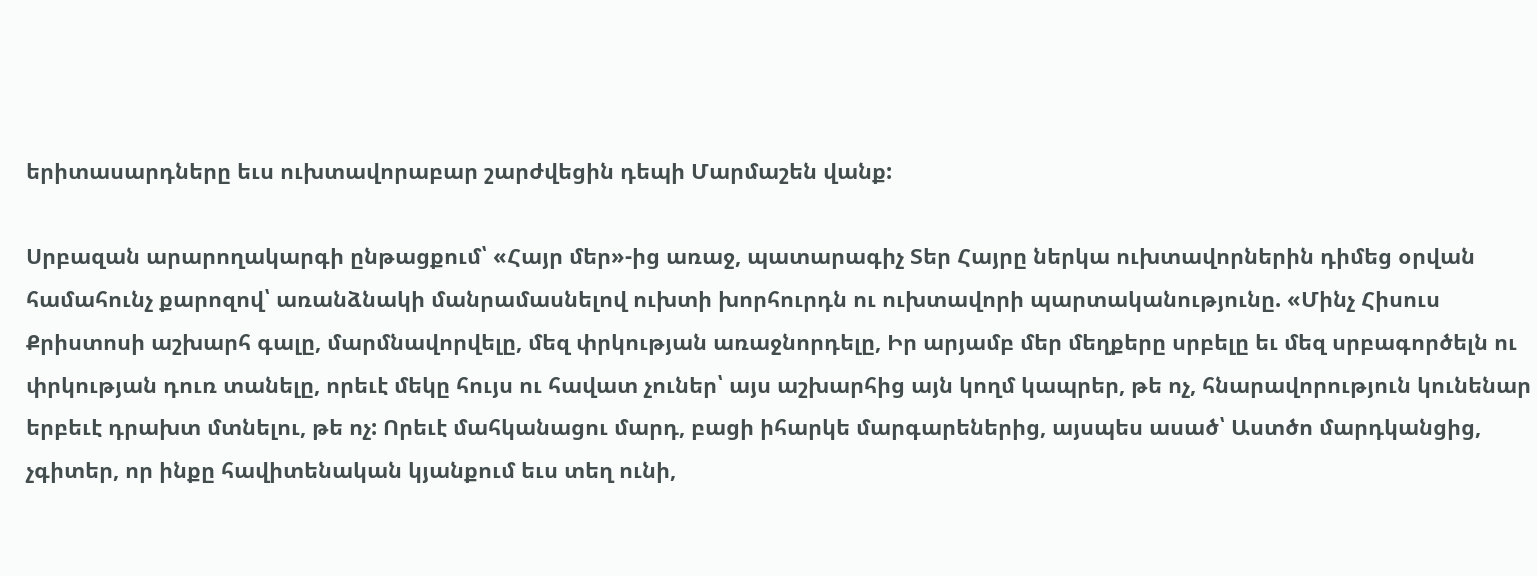երիտասարդները եւս ուխտավորաբար շարժվեցին դեպի Մարմաշեն վանք:

Սրբազան արարողակարգի ընթացքում՝ «Հայր մեր»-ից առաջ, պատարագիչ Տեր Հայրը ներկա ուխտավորներին դիմեց օրվան համահունչ քարոզով՝ առանձնակի մանրամասնելով ուխտի խորհուրդն ու ուխտավորի պարտականությունը. «Մինչ Հիսուս Քրիստոսի աշխարհ գալը, մարմնավորվելը, մեզ փրկության առաջնորդելը, Իր արյամբ մեր մեղքերը սրբելը եւ մեզ սրբագործելն ու փրկության դուռ տանելը, որեւէ մեկը հույս ու հավատ չուներ՝ այս աշխարհից այն կողմ կապրեր, թե ոչ, հնարավորություն կունենար երբեւէ դրախտ մտնելու, թե ոչ: Որեւէ մահկանացու մարդ, բացի իհարկե մարգարեներից, այսպես ասած՝ Աստծո մարդկանցից, չգիտեր, որ ինքը հավիտենական կյանքում եւս տեղ ունի,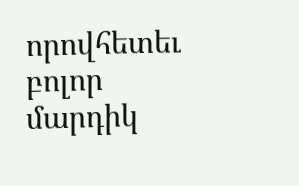որովհետեւ բոլոր մարդիկ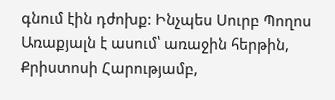գնում էին դժոխք: Ինչպես Սուրբ Պողոս Առաքյալն է ասում՝ առաջին հերթին, Քրիստոսի Հարությամբ,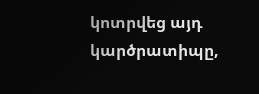կոտրվեց այդ կարծրատիպը,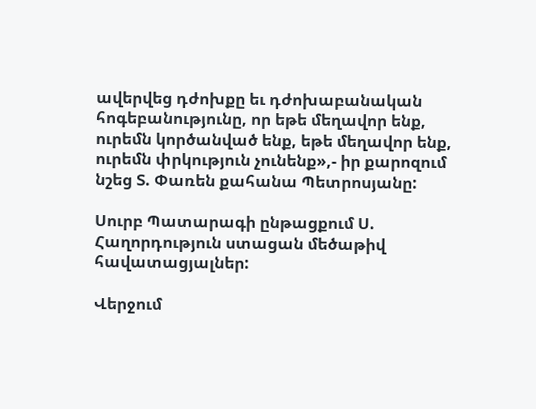ավերվեց դժոխքը եւ դժոխաբանական հոգեբանությունը, որ եթե մեղավոր ենք, ուրեմն կործանված ենք, եթե մեղավոր ենք, ուրեմն փրկություն չունենք»,- իր քարոզում նշեց Տ. Փառեն քահանա Պետրոսյանը:

Սուրբ Պատարագի ընթացքում Ս. Հաղորդություն ստացան մեծաթիվ հավատացյալներ:

Վերջում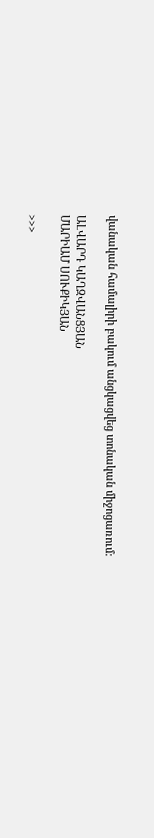վանական համալիրի բակում անցկացվեց տոնական միջոցառում:

ԱԼՎԱՐԴ ԿԱՂԶՎԱՆՑՅԱՆ
ՄԱՐԻԱՄ ՍՈՒՔԻԿՅԱՆ

>>>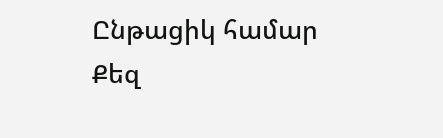Ընթացիկ համար Քեզ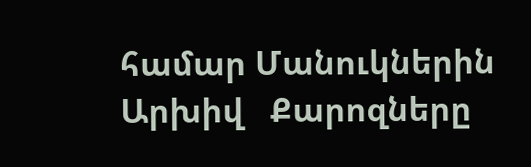համար Մանուկներին Արխիվ   Քարոզները